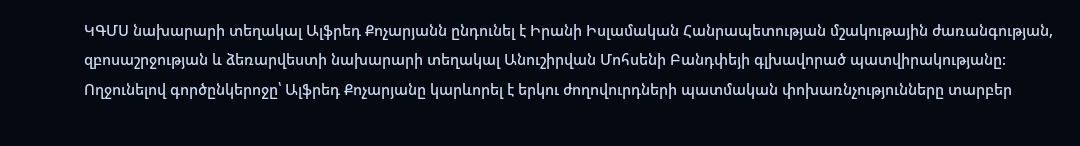ԿԳՄՍ նախարարի տեղակալ Ալֆրեդ Քոչարյանն ընդունել է Իրանի Իսլամական Հանրապետության մշակութային ժառանգության, զբոսաշրջության և ձեռարվեստի նախարարի տեղակալ Անուշիրվան Մոհսենի Բանդփեյի գլխավորած պատվիրակությանը:
Ողջունելով գործընկերոջը՝ Ալֆրեդ Քոչարյանը կարևորել է երկու ժողովուրդների պատմական փոխառնչությունները տարբեր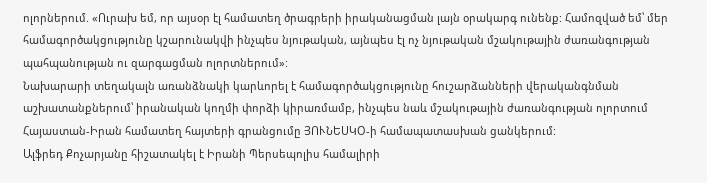ոլորներում. «Ուրախ եմ, որ այսօր էլ համատեղ ծրագրերի իրականացման լայն օրակարգ ունենք: Համոզված եմ՝ մեր համագործակցությունը կշարունակվի ինչպես նյութական, այնպես էլ ոչ նյութական մշակութային ժառանգության պահպանության ու զարգացման ոլորտներում»:
Նախարարի տեղակալն առանձնակի կարևորել է համագործակցությունը հուշարձանների վերականգնման աշխատանքներում՝ իրանական կողմի փորձի կիրառմամբ, ինչպես նաև մշակութային ժառանգության ոլորտում Հայաստան-Իրան համատեղ հայտերի գրանցումը ՅՈՒՆԵՍԿՕ-ի համապատասխան ցանկերում:
Ալֆրեդ Քոչարյանը հիշատակել է Իրանի Պերսեպոլիս համալիրի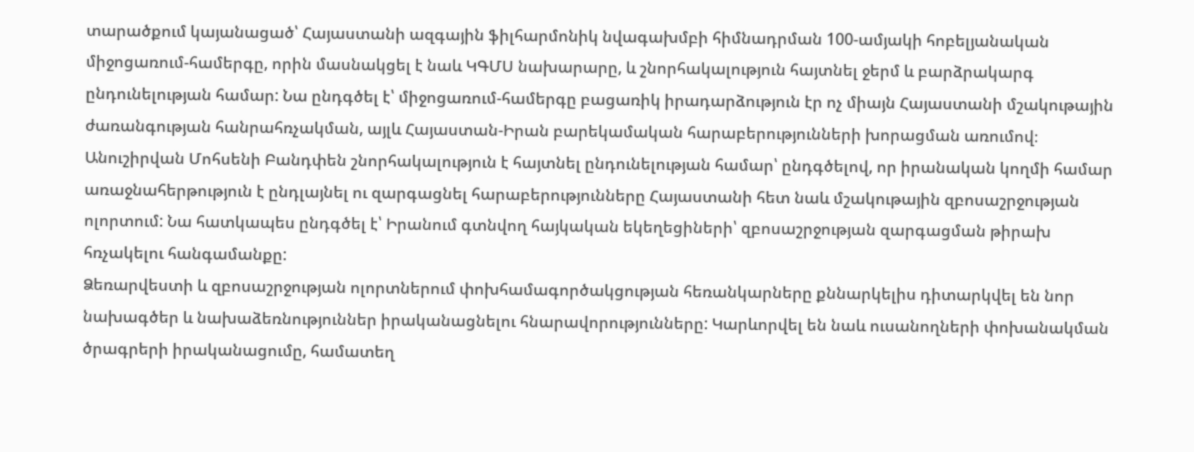տարածքում կայանացած՝ Հայաստանի ազգային ֆիլհարմոնիկ նվագախմբի հիմնադրման 100-ամյակի հոբելյանական միջոցառում-համերգը, որին մասնակցել է նաև ԿԳՄՍ նախարարը, և շնորհակալություն հայտնել ջերմ և բարձրակարգ ընդունելության համար: Նա ընդգծել է՝ միջոցառում-համերգը բացառիկ իրադարձություն էր ոչ միայն Հայաստանի մշակութային ժառանգության հանրահռչակման, այլև Հայաստան-Իրան բարեկամական հարաբերությունների խորացման առումով։
Անուշիրվան Մոհսենի Բանդփեն շնորհակալություն է հայտնել ընդունելության համար՝ ընդգծելով, որ իրանական կողմի համար առաջնահերթություն է ընդլայնել ու զարգացնել հարաբերությունները Հայաստանի հետ նաև մշակութային զբոսաշրջության ոլորտում: Նա հատկապես ընդգծել է՝ Իրանում գտնվող հայկական եկեղեցիների՝ զբոսաշրջության զարգացման թիրախ հռչակելու հանգամանքը:
Ձեռարվեստի և զբոսաշրջության ոլորտներում փոխհամագործակցության հեռանկարները քննարկելիս դիտարկվել են նոր նախագծեր և նախաձեռնություններ իրականացնելու հնարավորությունները: Կարևորվել են նաև ուսանողների փոխանակման ծրագրերի իրականացումը, համատեղ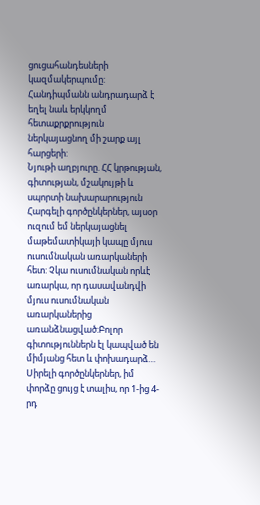ցուցահանդեսների կազմակերպումը: Հանդիպմանն անդրադարձ է եղել նաև երկկողմ հետաքրքրություն ներկայացնող մի շարք այլ հարցերի:
Նյութի աղբյուրը. ՀՀ կրթության, գիտության, մշակույթի և սպորտի նախարարություն
Հարգելի գործընկերներ, այսօր ուզում եմ ներկայացնել մաթեմատիկայի կապը մյուս ուսումնական առարկաների հետ: Չկա ուսումնական որևէ առարկա, որ դասավանդվի մյուս ուսումնական առարկաներից առանձնացված:Բոլոր գիտություններն էլ կապված են միմյանց հետ և փոխադարձ…
Սիրելի գործընկերներ, իմ փորձը ցույց է տալիս, որ 1-ից 4-րդ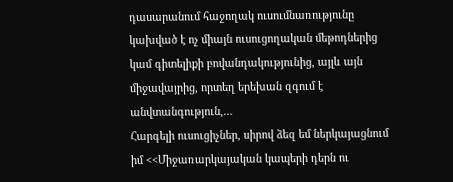դասարանում հաջողակ ուսումնառությունը կախված է ոչ միայն ուսուցողական մեթոդներից կամ գիտելիքի բովանդակությունից, այլև այն միջավայրից, որտեղ երեխան զգում է անվտանգություն,…
Հարգելի ուսուցիչներ, սիրով ձեզ եմ ներկայացնում իմ <<Միջառարկայական կապերի դերն ու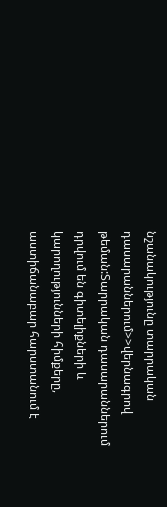նշանակությունը տարրական դասարաններում>>վերնագրով թեման:Տարրական դասարաններում դրվում են գիտելիքների և կարողությունների հիմքերը, աստիճանաբար հարստանում է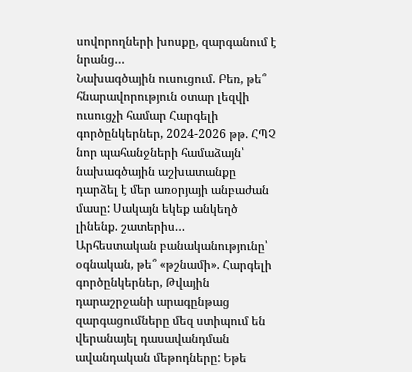սովորողների խոսքը, զարգանում է նրանց…
Նախագծային ուսուցում. Բեռ, թե՞ հնարավորություն օտար լեզվի ուսուցչի համար Հարգելի գործընկերներ, 2024-2026 թթ. ՀՊՉ նոր պահանջների համաձայն՝ նախագծային աշխատանքը դարձել է մեր առօրյայի անբաժան մասը: Սակայն եկեք անկեղծ լինենք. շատերիս…
Արհեստական բանականությունը՝ օգնական, թե՞ «թշնամի». Հարգելի գործընկերներ, Թվային դարաշրջանի արագընթաց զարգացումները մեզ ստիպում են վերանայել դասավանդման ավանդական մեթոդները: Եթե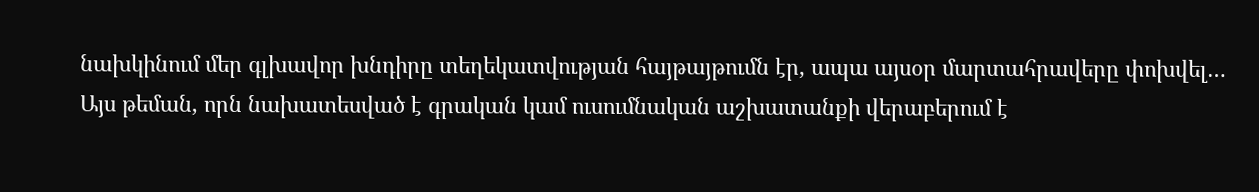նախկինում մեր գլխավոր խնդիրը տեղեկատվության հայթայթումն էր, ապա այսօր մարտահրավերը փոխվել…
Այս թեման, որն նախատեսված է գրական կամ ուսումնական աշխատանքի վերաբերում է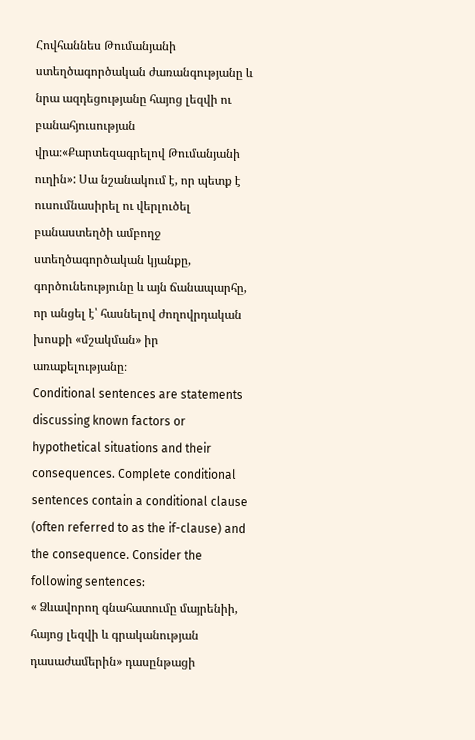Հովհաննես Թումանյանի ստեղծագործական ժառանգությանը և նրա ազդեցությանը հայոց լեզվի ու բանահյուսության վրա։«Քարտեզագրելով Թումանյանի ուղին»: Սա նշանակում է, որ պետք է ուսումնասիրել ու վերլուծել բանաստեղծի ամբողջ ստեղծագործական կյանքը, գործունեությունը և այն ճանապարհը, որ անցել է՝ հասնելով ժողովրդական խոսքի «մշակման» իր առաքելությանը։
Conditional sentences are statements discussing known factors or hypothetical situations and their consequences. Complete conditional sentences contain a conditional clause (often referred to as the if-clause) and the consequence. Consider the following sentences:
« Ձևավորող գնահատումը մայրենիի, հայոց լեզվի և գրականության դասաժամերին» դասընթացի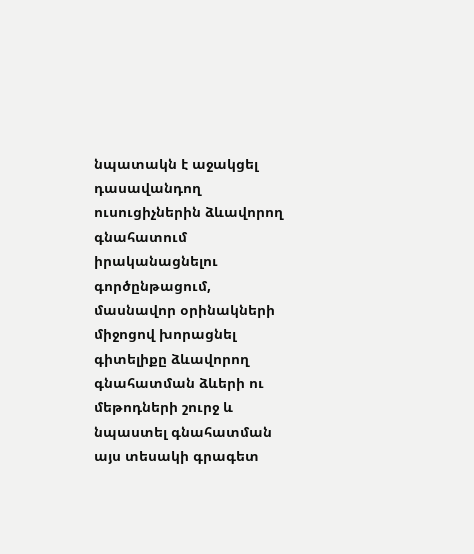նպատակն է աջակցել դասավանդող ուսուցիչներին ձևավորող գնահատում իրականացնելու գործընթացում, մասնավոր օրինակների միջոցով խորացնել գիտելիքը ձևավորող գնահատման ձևերի ու մեթոդների շուրջ և նպաստել գնահատման այս տեսակի գրագետ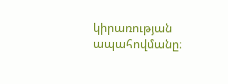կիրառության ապահովմանը։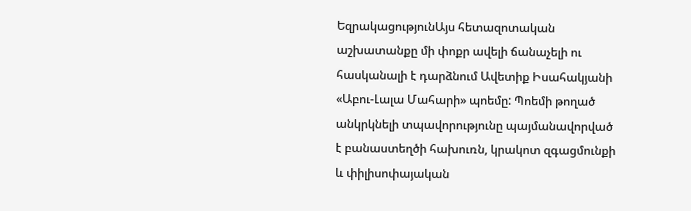ԵզրակացությունԱյս հետազոտական աշխատանքը մի փոքր ավելի ճանաչելի ու հասկանալի է դարձնում Ավետիք Իսահակյանի «Աբու-Լալա Մահարի» պոեմը: Պոեմի թողած անկրկնելի տպավորությունը պայմանավորված է բանաստեղծի հախուռն, կրակոտ զգացմունքի և փիլիսոփայական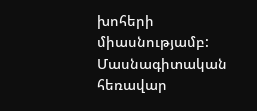խոհերի միասնությամբ:
Մասնագիտական հեռավար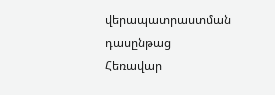վերապատրաստման դասընթաց
Հեռավար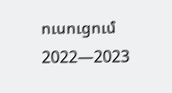ուսուցում 2022—2023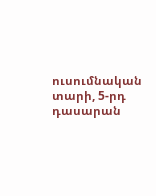ուսումնական տարի, 5-րդ դասարան